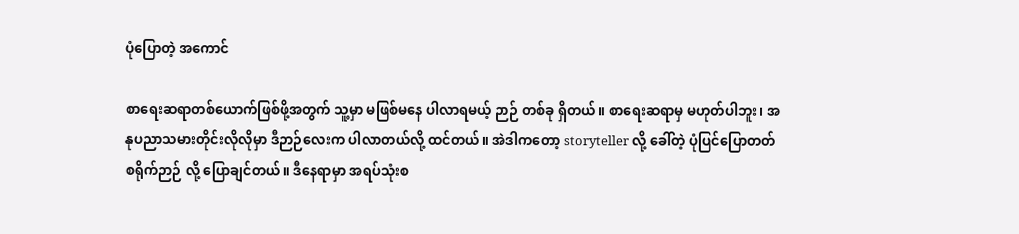ပုံပြောတဲ့ အကောင်

စာရေးဆရာတစ်ယောက်ဖြစ်ဖို့အတွက် သူ့မှာ မဖြစ်မနေ ပါလာရမယ့် ဉာဉ် တစ်ခု ရှိတယ်။ စာရေးဆရာမှ မဟုတ်ပါဘူး၊ အနုပညာသမားတိုင်းလိုလိုမှာ ဒီဉာဉ်လေးက ပါလာတယ်လို့ ထင်တယ်။ အဲဒါကတော့ storyteller လို့ ခေါ်တဲ့ ပုံပြင်ပြောတတ်စရိုက်ဉာဉ် လို့ ပြောချင်တယ်။ ဒီနေရာမှာ အရပ်သုံးစ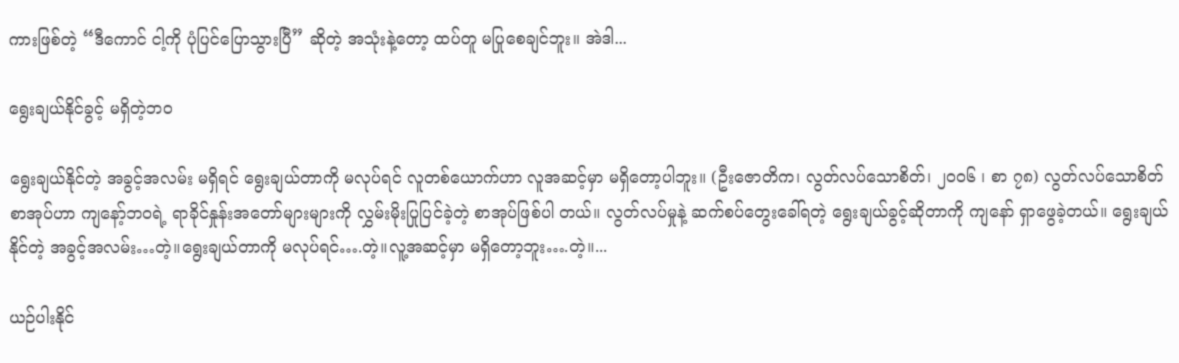ကားဖြစ်တဲ့ “ဒီကောင် ငါ့ကို ပုံပြင်ပြောသွားပြီ” ဆိုတဲ့ အသုံးနဲ့တော့ ထပ်တူ မပြုစေချင်ဘူး။ အဲဒါ...

ရွေးချယ်နိုင်ခွင့် မရှိတဲ့ဘဝ

ရွေးချယ်နိုင်တဲ့ အခွင့်အလမ်း မရှိရင် ရွေးချယ်တာကို မလုပ်ရင် လူတစ်ယောက်ဟာ လူအဆင့်မှာ မရှိတော့ပါဘူး။ (ဦးဇောတိက၊ လွတ်လပ်သောစိတ်၊ ၂၀၀၆ ၊ စာ ၇၈) လွတ်လပ်သောစိတ် စာအုပ်ဟာ ကျနော့်ဘဝရဲ့ ရာခိုင်နှုန်းအတော်များများကို လွှမ်းမိုးပြုပြင်ခဲ့တဲ့ စာအုပ်ဖြစ်ပါ တယ်။ လွတ်လပ်မှုနဲ့ ဆက်စပ်တွေးခေါ်ရတဲ့ ရွေးချယ်ခွင့်ဆိုတာကို ကျနော် ရှာဖွေခဲ့တယ်။ ရွေးချယ်နိုင်တဲ့ အခွင့်အလမ်း…တဲ့။ရွေးချယ်တာကို မလုပ်ရင်….တဲ့။လူ့အဆင့်မှာ မရှိတော့ဘူး….တဲ့။...

ယဉ်ပါးနိုင်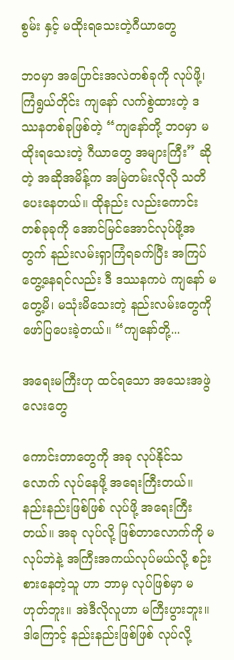စွမ်း နှင့် မထိုးရသေးတဲ့ဂီယာတွေ

ဘဝမှာ အပြောင်းအလဲတစ်ခုကို လုပ်ဖို့၊ ကြံရွယ်တိုင်း ကျနော် လက်စွဲထားတဲ့ ဒဿနတစ်ခုဖြစ်တဲ့ “ကျနော်တို့ ဘဝမှာ မထိုးရသေးတဲ့ ဂီယာတွေ အများကြီး” ဆိုတဲ့ အဆိုအမိန့်က အမြဲတမ်းလိုလို သတိပေးနေတယ်။ ထိုနည်း လည်းကောင်း တစ်ခုခုကို အောင်မြင်အောင်လုပ်ဖို့အတွက် နည်းလမ်းရှာကြံရခက်ပြီး အကြပ်တွေ့နေရင်လည်း ဒီ ဒဿနကပဲ ကျနော် မတွေ့မိ၊ မသုံးမိသေးတဲ့ နည်းလမ်းတွေကို ဖော်ပြပေးခဲ့တယ်။ “ကျနော်တို့...

အရေးမကြီးဟု ထင်ရသော အသေးအဖွဲလေးတွေ

ကောင်းတာတွေကို အခု လုပ်နိုင်သလောက် လုပ်နေဖို့ အရေးကြီးတယ်။ နည်းနည်းဖြစ်ဖြစ် လုပ်ဖို့ အရေးကြီးတယ်။ အခု လုပ်လို့ ဖြစ်တာလောက်ကို မလုပ်ဘဲနဲ့ အကြီးအကယ်လုပ်မယ်လို့ စဉ်းစားနေတဲ့သူ ဟာ ဘာမှ လုပ်ဖြစ်မှာ မဟုတ်ဘူး။ အဲဒီလိုလူဟာ မကြီးပွားဘူး။ ဒါကြောင့် နည်းနည်းဖြစ်ဖြစ် လုပ်လို့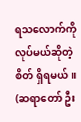ရသလောက်ကို လုပ်မယ်ဆိုတဲ့စိတ် ရှိရမယ်။ (ဆရာတော် ဦး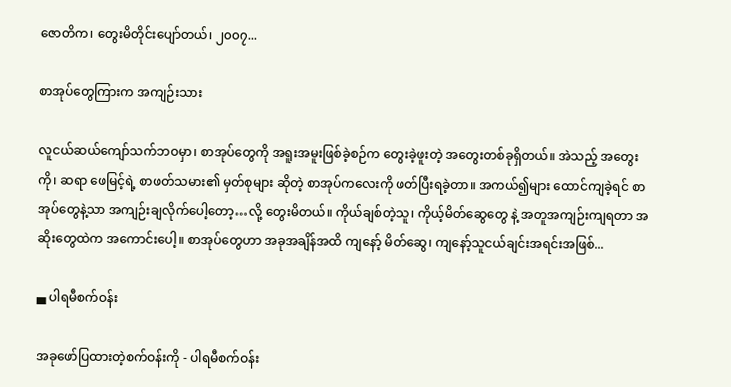ဇောတိက၊ တွေးမိတိုင်းပျော်တယ်၊ ၂၀၀၇...

စာအုပ်တွေကြားက အကျဉ်းသား

လူငယ်ဆယ်ကျော်သက်ဘဝမှာ၊ စာအုပ်တွေကို အရူးအမူးဖြစ်ခဲ့စဉ်က တွေးခဲ့ဖူးတဲ့ အတွေးတစ်ခုရှိတယ်။ အဲသည့် အတွေးကို၊ ဆရာ ဖေမြင့်ရဲ့ စာဖတ်သမား၏ မှတ်စုများ ဆိုတဲ့ စာအုပ်ကလေးကို ဖတ်ပြီးရခဲ့တာ။ အကယ်၍များ ထောင်ကျခဲ့ရင် စာအုပ်တွေနဲ့သာ အကျဉ်းချလိုက်ပေါ့တော့…လို့ တွေးမိတယ်။ ကိုယ်ချစ်တဲ့သူ၊ ကိုယ့်မိတ်ဆွေတွေ နဲ့ အတူအကျဉ်းကျရတာ အဆိုးတွေထဲက အကောင်းပေါ့။ စာအုပ်တွေဟာ အခုအချိန်အထိ ကျနော့် မိတ်ဆွေ၊ ကျနော့်သူငယ်ချင်းအရင်းအဖြစ်...

▄ ပါရမီစက်ဝန်း

အခုဖော်ပြထားတဲ့စက်ဝန်းကို - ပါရမီစက်ဝန်း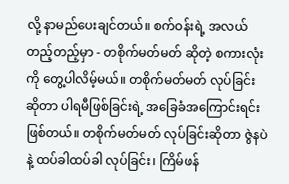လို့ နာမည်ပေးချင်တယ်။ စက်ဝန်းရဲ့ အလယ်တည့်တည့်မှာ - တစိုက်မတ်မတ် ဆိုတဲ့ စကားလုံးကို တွေ့ပါလိမ့်မယ်။ တစိုက်မတ်မတ် လုပ်ခြင်း ဆိုတာ ပါရမီဖြစ်ခြင်းရဲ့ အခြေခံအကြောင်းရင်းဖြစ်တယ်။ တစိုက်မတ်မတ် လုပ်ခြင်းဆိုတာ ဇွဲနပဲနဲ့ ထပ်ခါထပ်ခါ လုပ်ခြင်း၊ ကြိမ်ဖန်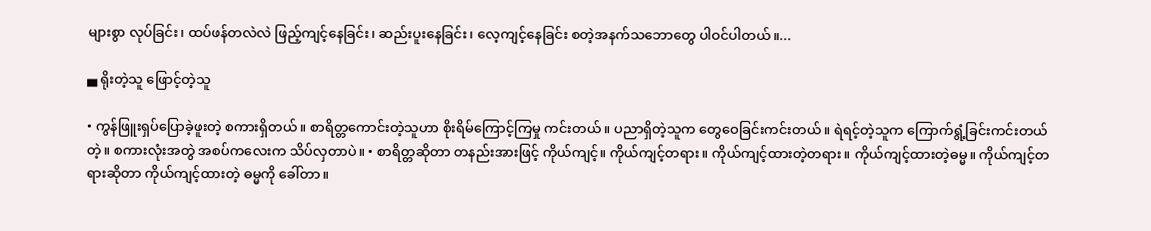များစွာ လုပ်ခြင်း၊ ထပ်ဖန်တလဲလဲ ဖြည့်ကျင့်နေခြင်း၊ ဆည်းပူးနေခြင်း၊ လေ့ကျင့်နေခြင်း စတဲ့အနက်သဘောတွေ ပါဝင်ပါတယ်။...

▄ ရိုးတဲ့သူ ဖြောင့်တဲ့သူ

• ကွန်ဖြူးရှပ်ပြောခဲ့ဖူးတဲ့ စကားရှိတယ်။ စာရိတ္တကောင်းတဲ့သူဟာ စိုးရိမ်ကြောင့်ကြမှု ကင်းတယ်။ ပညာရှိတဲ့သူက တွေဝေခြင်းကင်းတယ်။ ရဲရင့်တဲ့သူက ကြောက်ရွံ့ခြင်းကင်းတယ်တဲ့။ စကားလုံးအတွဲ အစပ်ကလေးက သိပ်လှတာပဲ။ • စာရိတ္တဆိုတာ တနည်းအားဖြင့် ကိုယ်ကျင့်။ ကိုယ်ကျင့်တရား။ ကိုယ်ကျင့်ထားတဲ့တရား။ ကိုယ်ကျင့်ထားတဲ့ဓမ္မ။ ကိုယ်ကျင့်တရားဆိုတာ ကိုယ်ကျင့်ထားတဲ့ ဓမ္မကို ခေါ်တာ။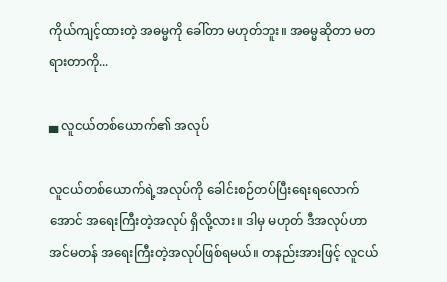ကိုယ်ကျင့်ထားတဲ့ အဓမ္မကို ခေါ်တာ မဟုတ်ဘူး။ အဓမ္မဆိုတာ မတရားတာကို...

▄ လူငယ်တစ်ယောက်၏ အလုပ်

လူငယ်တစ်ယောက်ရဲ့အလုပ်ကို ခေါင်းစဉ်တပ်ပြီးရေးရလောက်အောင် အရေးကြီးတဲ့အလုပ် ရှိလို့လား။ ဒါမှ မဟုတ် ဒီအလုပ်ဟာ အင်မတန် အရေးကြီးတဲ့အလုပ်ဖြစ်ရမယ်။ တနည်းအားဖြင့် လူငယ်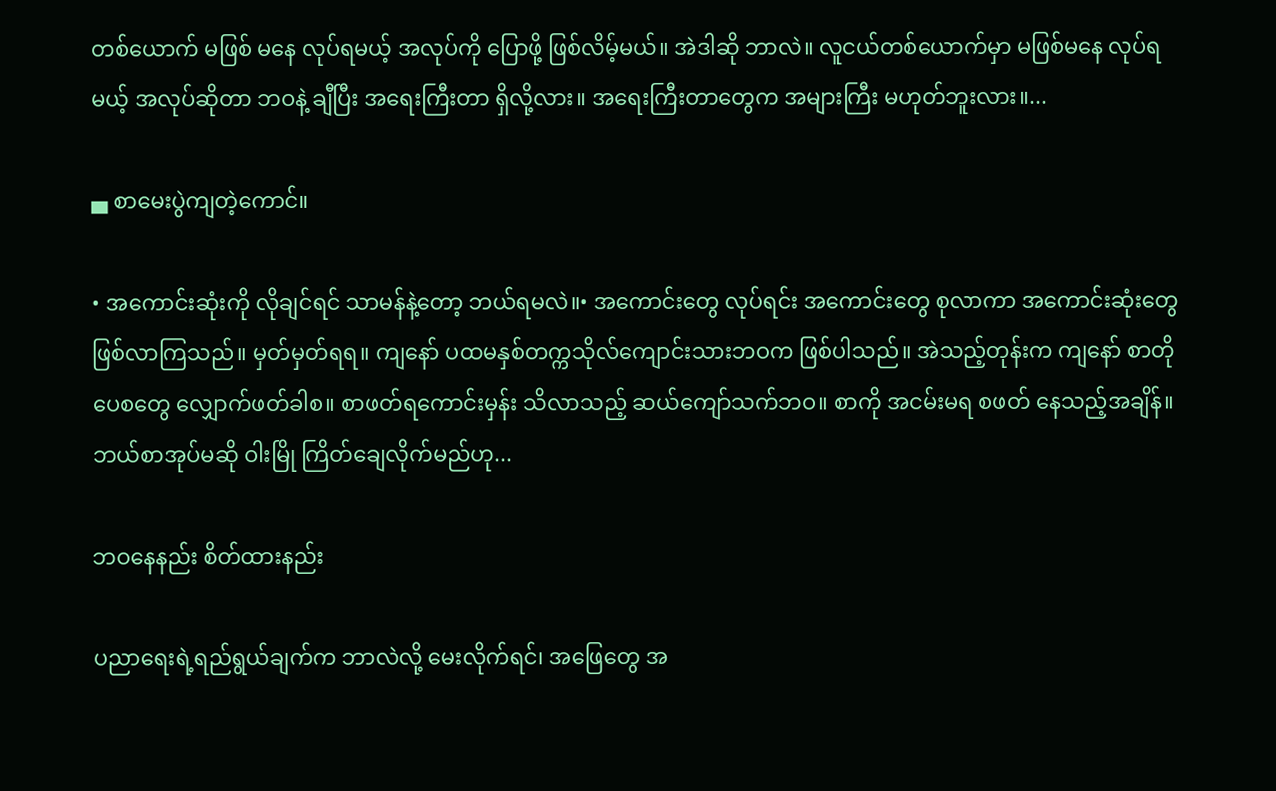တစ်ယောက် မဖြစ် မနေ လုပ်ရမယ့် အလုပ်ကို ပြောဖို့ ဖြစ်လိမ့်မယ်။ အဲဒါဆို ဘာလဲ။ လူငယ်တစ်ယောက်မှာ မဖြစ်မနေ လုပ်ရမယ့် အလုပ်ဆိုတာ ဘဝနဲ့ ချီပြီး အရေးကြီးတာ ရှိလို့လား။ အရေးကြီးတာတွေက အများကြီး မဟုတ်ဘူးလား။...

▄ စာမေးပွဲကျတဲ့ကောင်။

• အကောင်းဆုံးကို လိုချင်ရင် သာမန်နဲ့တော့ ဘယ်ရမလဲ။• အကောင်းတွေ လုပ်ရင်း အကောင်းတွေ စုလာကာ အကောင်းဆုံးတွေ ဖြစ်လာကြသည်။ မှတ်မှတ်ရရ။ ကျနော် ပထမနှစ်တက္ကသိုလ်ကျောင်းသားဘဝက ဖြစ်ပါသည်။ အဲသည့်တုန်းက ကျနော် စာတို ပေစတွေ လျှောက်ဖတ်ခါစ။ စာဖတ်ရကောင်းမှန်း သိလာသည့် ဆယ်ကျော်သက်ဘဝ။ စာကို အငမ်းမရ စဖတ် နေသည့်အချိန်။ ဘယ်စာအုပ်မဆို ဝါးမြို ကြိတ်ချေလိုက်မည်ဟု...

ဘဝနေနည်း စိတ်ထားနည်း

ပညာရေးရဲ့ရည်ရွယ်ချက်က ဘာလဲလို့ မေးလိုက်ရင်၊ အဖြေတွေ အ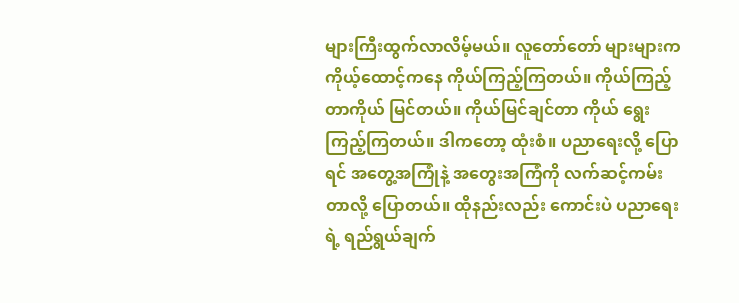များကြီးထွက်လာလိမ့်မယ်။ လူတော်တော် များများက ကိုယ့်ထောင့်ကနေ ကိုယ်ကြည့်ကြတယ်။ ကိုယ်ကြည့်တာကိုယ် မြင်တယ်။ ကိုယ်မြင်ချင်တာ ကိုယ် ရွေးကြည့်ကြတယ်။ ဒါကတော့ ထုံးစံ။ ပညာရေးလို့ ပြောရင် အတွေ့အကြုံနဲ့ အတွေးအကြံကို လက်ဆင့်ကမ်းတာလို့ ပြောတယ်။ ထိုနည်းလည်း ကောင်းပဲ ပညာရေးရဲ့ ရည်ရွယ်ချက်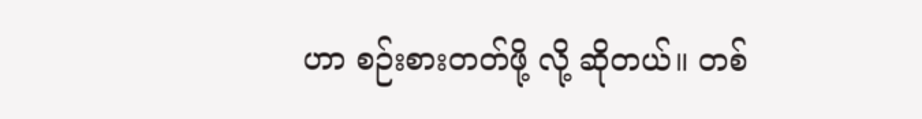ဟာ စဉ်းစားတတ်ဖို့ လို့ ဆိုတယ်။ တစ်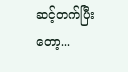ဆင့်တက်ပြီးတော့...